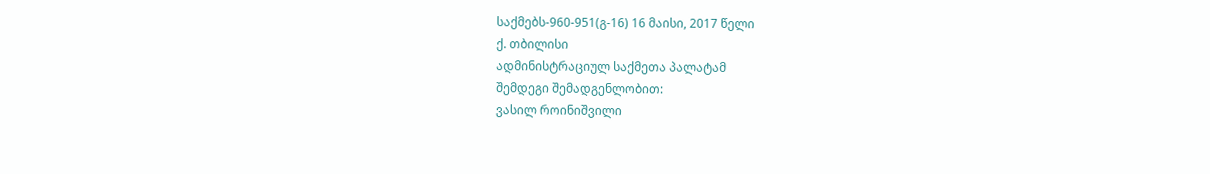საქმებს-960-951(გ-16) 16 მაისი, 2017 წელი
ქ. თბილისი
ადმინისტრაციულ საქმეთა პალატამ
შემდეგი შემადგენლობით:
ვასილ როინიშვილი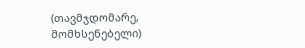(თავმჯდომარე, მომხსენებელი)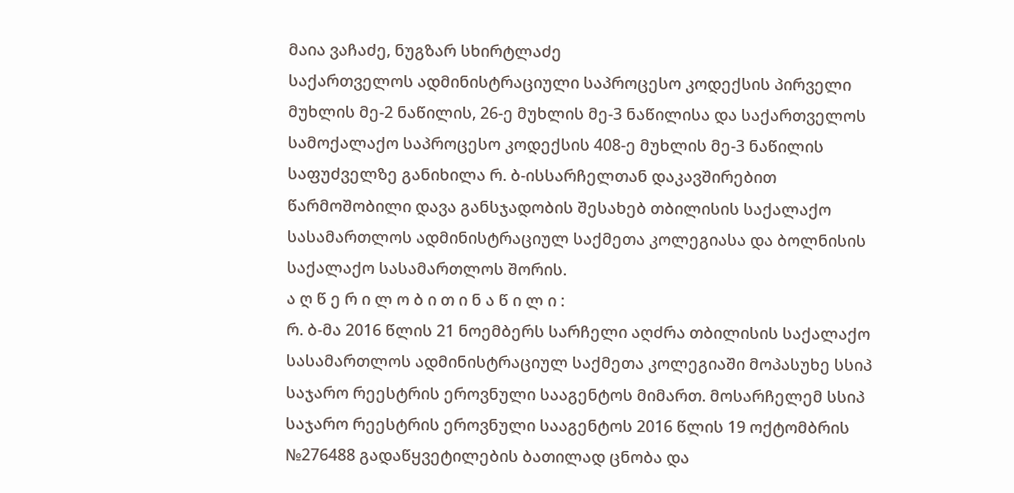მაია ვაჩაძე, ნუგზარ სხირტლაძე
საქართველოს ადმინისტრაციული საპროცესო კოდექსის პირველი მუხლის მე-2 ნაწილის, 26-ე მუხლის მე-3 ნაწილისა და საქართველოს სამოქალაქო საპროცესო კოდექსის 408-ე მუხლის მე-3 ნაწილის საფუძველზე განიხილა რ. ბ-ისსარჩელთან დაკავშირებით წარმოშობილი დავა განსჯადობის შესახებ თბილისის საქალაქო სასამართლოს ადმინისტრაციულ საქმეთა კოლეგიასა და ბოლნისის საქალაქო სასამართლოს შორის.
ა ღ წ ე რ ი ლ ო ბ ი თ ი ნ ა წ ი ლ ი :
რ. ბ-მა 2016 წლის 21 ნოემბერს სარჩელი აღძრა თბილისის საქალაქო სასამართლოს ადმინისტრაციულ საქმეთა კოლეგიაში მოპასუხე სსიპ საჯარო რეესტრის ეროვნული სააგენტოს მიმართ. მოსარჩელემ სსიპ საჯარო რეესტრის ეროვნული სააგენტოს 2016 წლის 19 ოქტომბრის №276488 გადაწყვეტილების ბათილად ცნობა და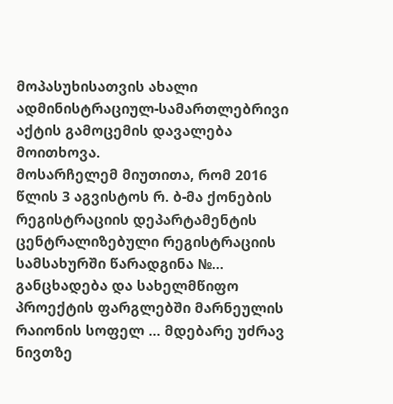მოპასუხისათვის ახალი ადმინისტრაციულ-სამართლებრივი აქტის გამოცემის დავალება მოითხოვა.
მოსარჩელემ მიუთითა, რომ 2016 წლის 3 აგვისტოს რ. ბ-მა ქონების რეგისტრაციის დეპარტამენტის ცენტრალიზებული რეგისტრაციის სამსახურში წარადგინა №... განცხადება და სახელმწიფო პროექტის ფარგლებში მარნეულის რაიონის სოფელ … მდებარე უძრავ ნივთზე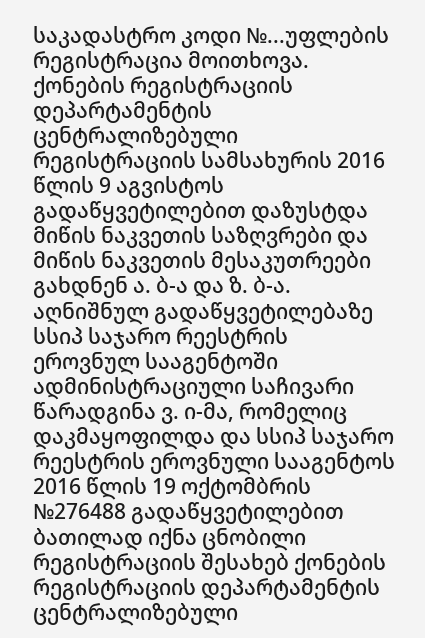საკადასტრო კოდი №...უფლების რეგისტრაცია მოითხოვა. ქონების რეგისტრაციის დეპარტამენტის ცენტრალიზებული რეგისტრაციის სამსახურის 2016 წლის 9 აგვისტოს გადაწყვეტილებით დაზუსტდა მიწის ნაკვეთის საზღვრები და მიწის ნაკვეთის მესაკუთრეები გახდნენ ა. ბ-ა და ზ. ბ-ა. აღნიშნულ გადაწყვეტილებაზე სსიპ საჯარო რეესტრის ეროვნულ სააგენტოში ადმინისტრაციული საჩივარი წარადგინა ვ. ი-მა, რომელიც დაკმაყოფილდა და სსიპ საჯარო რეესტრის ეროვნული სააგენტოს 2016 წლის 19 ოქტომბრის №276488 გადაწყვეტილებით ბათილად იქნა ცნობილი რეგისტრაციის შესახებ ქონების რეგისტრაციის დეპარტამენტის ცენტრალიზებული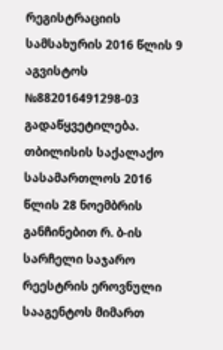რეგისტრაციის სამსახურის 2016 წლის 9 აგვისტოს №882016491298-03 გადაწყვეტილება.
თბილისის საქალაქო სასამართლოს 2016 წლის 28 ნოემბრის განჩინებით რ. ბ-ის სარჩელი საჯარო რეესტრის ეროვნული სააგენტოს მიმართ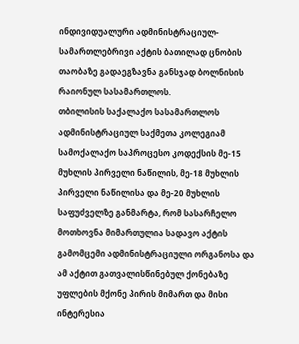ინდივიდუალური ადმინისტრაციულ-სამართლებრივი აქტის ბათილად ცნობის თაობაზე გადაეგზავნა განსჯად ბოლნისის რაიონულ სასამართლოს.
თბილისის საქალაქო სასამართლოს ადმინისტრაციულ საქმეთა კოლეგიამ სამოქალაქო საპროცესო კოდექსის მე-15 მუხლის პირველი ნაწილის, მე-18 მუხლის პირველი ნაწილისა და მე-20 მუხლის საფუძველზე განმარტა, რომ სასარჩელო მოთხოვნა მიმართულია სადავო აქტის გამომცემი ადმინისტრაციული ორგანოსა და ამ აქტით გათვალისწინებულ ქონებაზე უფლების მქონე პირის მიმართ და მისი ინტერესია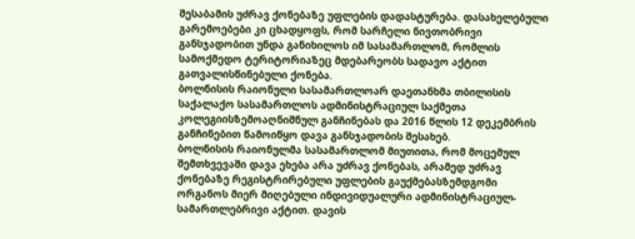შესაბამის უძრავ ქონებაზე უფლების დადასტურება. დასახელებული გარემოებები კი ცხადყოფს, რომ სარჩელი ნივთობრივი განსჯადობით უნდა განიხილოს იმ სასამართლომ, რომლის სამოქმედო ტერიტორიაზეც მდებარეობს სადავო აქტით გათვალისწინებული ქონება.
ბოლნისის რაიონული სასამართლოარ დაეთანხმა თბილისის საქალაქო სასამართლოს ადმინისტრაციულ საქმეთა კოლეგიისზემოაღნიშნულ განჩინებას და 2016 წლის 12 დეკემბრის განჩინებით წამოიწყო დავა განსჯადობის შესახებ.
ბოლნისის რაიონულმა სასამართლომ მიუთითა, რომ მოცემულ შემთხვევაში დავა ეხება არა უძრავ ქონებას, არამედ უძრავ ქონებაზე რეგისტრირებული უფლების გაუქმებასზემდგომი ორგანოს მიერ მიღებული ინდივიდუალური ადმინისტრაციულ-სამართლებრივი აქტით. დავის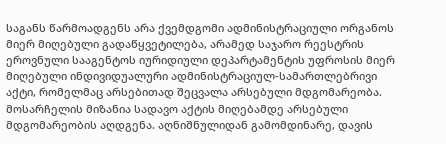საგანს წარმოადგენს არა ქვემდგომი ადმინისტრაციული ორგანოს მიერ მიღებული გადაწყვეტილება, არამედ საჯარო რეესტრის ეროვნული სააგენტოს იურიდიული დეპარტამენტის უფროსის მიერ მიღებული ინდივიდუალური ადმინისტრაციულ-სამართლებრივი აქტი, რომელმაც არსებითად შეცვალა არსებული მდგომარეობა. მოსარჩელის მიზანია სადავო აქტის მიღებამდე არსებული მდგომარეობის აღდგენა. აღნიშნულიდან გამომდინარე, დავის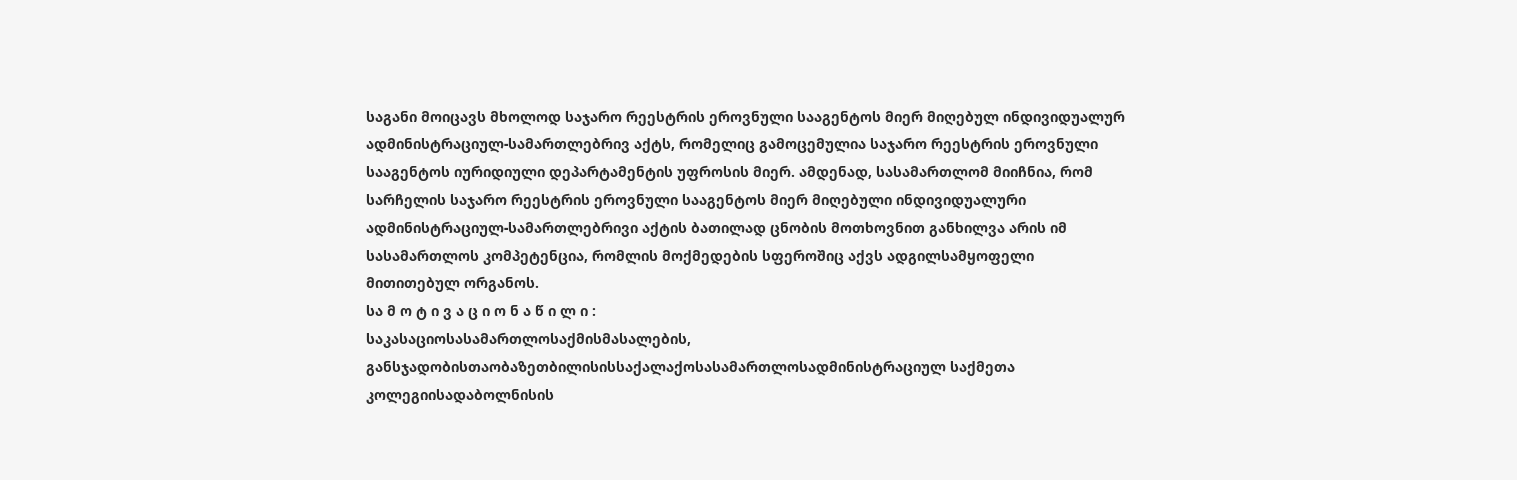საგანი მოიცავს მხოლოდ საჯარო რეესტრის ეროვნული სააგენტოს მიერ მიღებულ ინდივიდუალურ ადმინისტრაციულ-სამართლებრივ აქტს, რომელიც გამოცემულია საჯარო რეესტრის ეროვნული სააგენტოს იურიდიული დეპარტამენტის უფროსის მიერ. ამდენად, სასამართლომ მიიჩნია, რომ სარჩელის საჯარო რეესტრის ეროვნული სააგენტოს მიერ მიღებული ინდივიდუალური ადმინისტრაციულ-სამართლებრივი აქტის ბათილად ცნობის მოთხოვნით განხილვა არის იმ სასამართლოს კომპეტენცია, რომლის მოქმედების სფეროშიც აქვს ადგილსამყოფელი მითითებულ ორგანოს.
სა მ ო ტ ი ვ ა ც ი ო ნ ა წ ი ლ ი :
საკასაციოსასამართლოსაქმისმასალების, განსჯადობისთაობაზეთბილისისსაქალაქოსასამართლოსადმინისტრაციულ საქმეთა კოლეგიისადაბოლნისის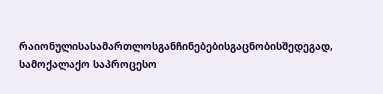რაიონულისასამართლოსგანჩინებებისგაცნობისშედეგად, სამოქალაქო საპროცესო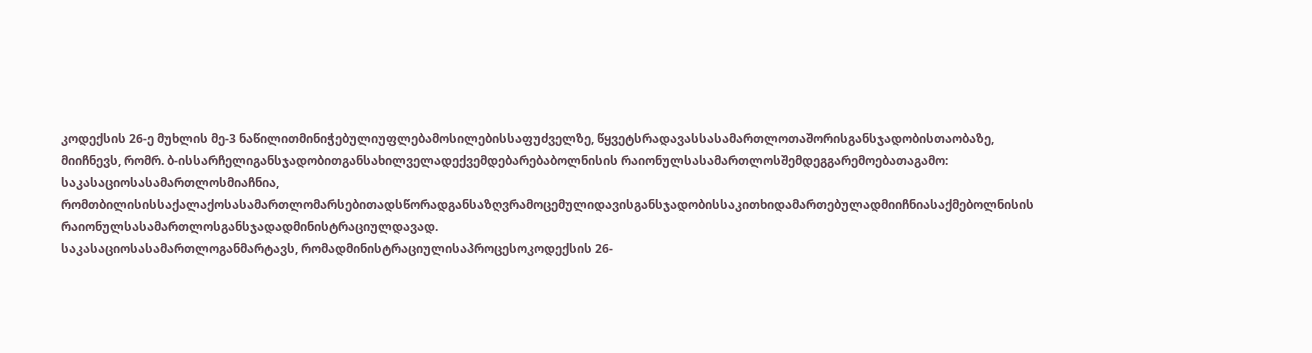კოდექსის 26-ე მუხლის მე-3 ნაწილითმინიჭებულიუფლებამოსილებისსაფუძველზე, წყვეტსრადავასსასამართლოთაშორისგანსჯადობისთაობაზე, მიიჩნევს, რომრ. ბ-ისსარჩელიგანსჯადობითგანსახილველადექვემდებარებაბოლნისის რაიონულსასამართლოსშემდეგგარემოებათაგამო:
საკასაციოსასამართლოსმიაჩნია, რომთბილისისსაქალაქოსასამართლომარსებითადსწორადგანსაზღვრამოცემულიდავისგანსჯადობისსაკითხიდამართებულადმიიჩნიასაქმებოლნისის რაიონულსასამართლოსგანსჯადადმინისტრაციულდავად.
საკასაციოსასამართლოგანმარტავს, რომადმინისტრაციულისაპროცესოკოდექსის 26-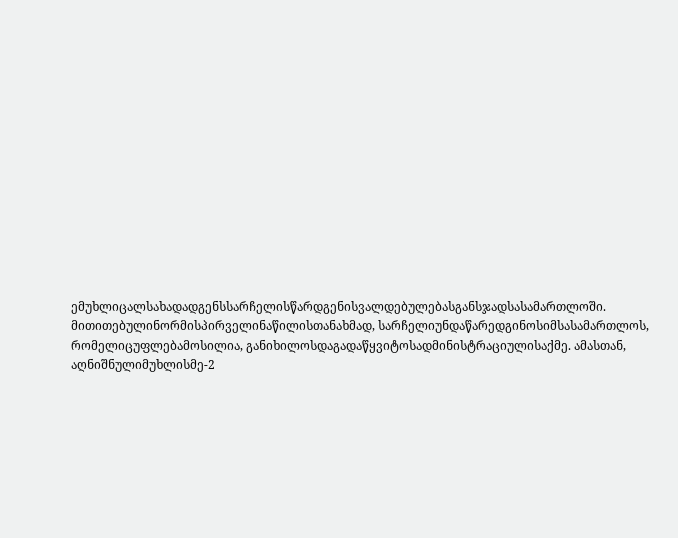ემუხლიცალსახადადგენსსარჩელისწარდგენისვალდებულებასგანსჯადსასამართლოში. მითითებულინორმისპირველინაწილისთანახმად, სარჩელიუნდაწარედგინოსიმსასამართლოს, რომელიცუფლებამოსილია, განიხილოსდაგადაწყვიტოსადმინისტრაციულისაქმე. ამასთან, აღნიშნულიმუხლისმე-2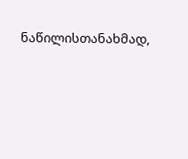ნაწილისთანახმად,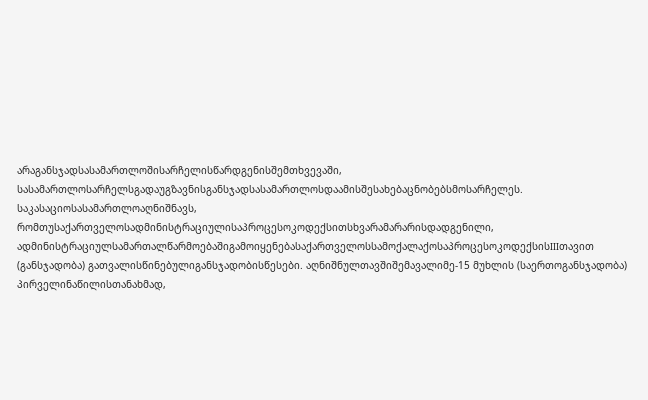არაგანსჯადსასამართლოშისარჩელისწარდგენისშემთხვევაში, სასამართლოსარჩელსგადაუგზავნისგანსჯადსასამართლოსდაამისშესახებაცნობებსმოსარჩელეს.
საკასაციოსასამართლოაღნიშნავს, რომთუსაქართველოსადმინისტრაციულისაპროცესოკოდექსითსხვარამარარისდადგენილი, ადმინისტრაციულსამართალწარმოებაშიგამოიყენებასაქართველოსსამოქალაქოსაპროცესოკოდექსისIIIთავით (განსჯადობა) გათვალისწინებულიგანსჯადობისწესები. აღნიშნულთავშიშემავალიმე-15 მუხლის (საერთოგანსჯადობა) პირველინაწილისთანახმად,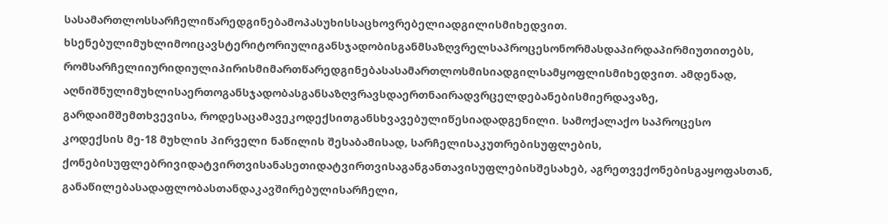სასამართლოსსარჩელიწარედგინებამოპასუხისსაცხოვრებელიადგილისმიხედვით. ხსენებულიმუხლიმოიცავსტერიტორიულიგანსჯადობისგანმსაზღვრელსაპროცესონორმასდაპირდაპირმიუთითებს, რომსარჩელიიურიდიულიპირისმიმართწარედგინებასასამართლოსმისიადგილსამყოფლისმიხედვით. ამდენად, აღნიშნულიმუხლისაერთოგანსჯადობასგანსაზღვრავსდაერთნაირადვრცელდებანებისმიერდავაზე, გარდაიმშემთხვევისა, როდესაცამავეკოდექსითგანსხვავებულიწესიადადგენილი. სამოქალაქო საპროცესო კოდექსის მე-18 მუხლის პირველი ნაწილის შესაბამისად, სარჩელისაკუთრებისუფლების, ქონებისუფლებრივიდატვირთვისანასეთიდატვირთვისაგანგანთავისუფლებისშესახებ, აგრეთვექონებისგაყოფასთან, განაწილებასადაფლობასთანდაკავშირებულისარჩელი,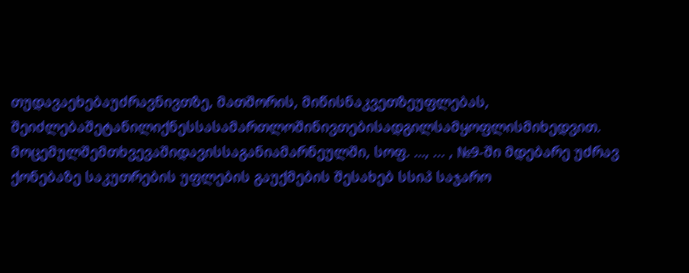თუდავაეხებაუძრავნივთზე, მათშორის, მიწისნაკვეთზეუფლებას, შეიძლებაშეტანილიქნესსასამართლოშინივთებისადგილსამყოფლისმიხედვით.
მოცემულშემთხვევაშიდავისსაგანიამარნეულში, სოფ. …, ... , №9-ში მდებარე უძრავ ქონებაზე საკუთრების უფლების გაუქმების შესახებ სსიპ საჯარო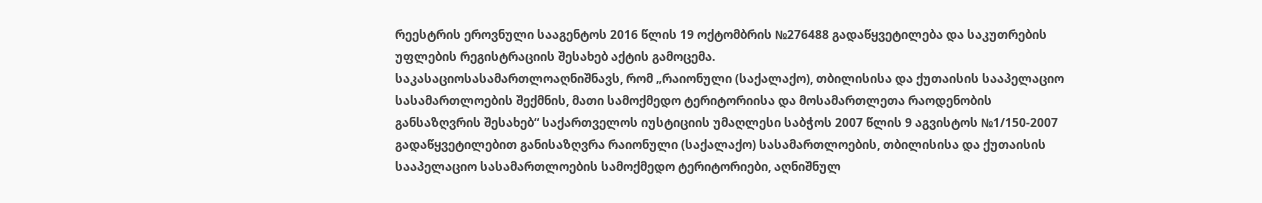რეესტრის ეროვნული სააგენტოს 2016 წლის 19 ოქტომბრის №276488 გადაწყვეტილება და საკუთრების უფლების რეგისტრაციის შესახებ აქტის გამოცემა.
საკასაციოსასამართლოაღნიშნავს, რომ „რაიონული (საქალაქო), თბილისისა და ქუთაისის სააპელაციო სასამართლოების შექმნის, მათი სამოქმედო ტერიტორიისა და მოსამართლეთა რაოდენობის განსაზღვრის შესახებ“ საქართველოს იუსტიციის უმაღლესი საბჭოს 2007 წლის 9 აგვისტოს №1/150-2007 გადაწყვეტილებით განისაზღვრა რაიონული (საქალაქო) სასამართლოების, თბილისისა და ქუთაისის სააპელაციო სასამართლოების სამოქმედო ტერიტორიები, აღნიშნულ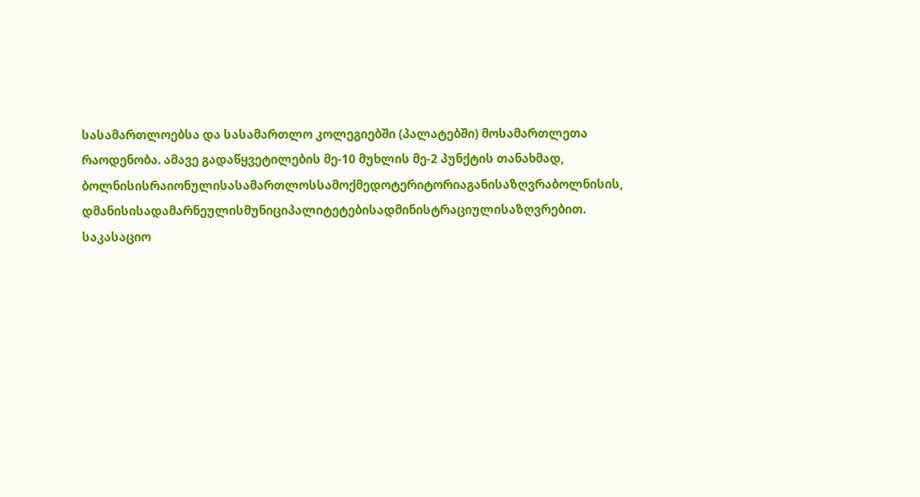სასამართლოებსა და სასამართლო კოლეგიებში (პალატებში) მოსამართლეთა რაოდენობა. ამავე გადაწყვეტილების მე-10 მუხლის მე-2 პუნქტის თანახმად, ბოლნისისრაიონულისასამართლოსსამოქმედოტერიტორიაგანისაზღვრაბოლნისის, დმანისისადამარნეულისმუნიციპალიტეტებისადმინისტრაციულისაზღვრებით.
საკასაციო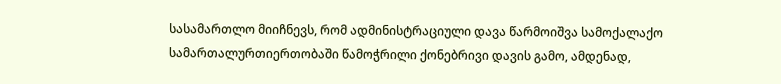სასამართლო მიიჩნევს, რომ ადმინისტრაციული დავა წარმოიშვა სამოქალაქო სამართალურთიერთობაში წამოჭრილი ქონებრივი დავის გამო, ამდენად,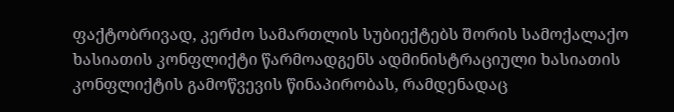ფაქტობრივად, კერძო სამართლის სუბიექტებს შორის სამოქალაქო ხასიათის კონფლიქტი წარმოადგენს ადმინისტრაციული ხასიათის კონფლიქტის გამოწვევის წინაპირობას, რამდენადაც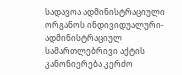სადავოა ადმინისტრაციული ორგანოს ინდივიდუალური-ადმინისტრაციულ სამართლებრივი აქტის კანონიერება კერძო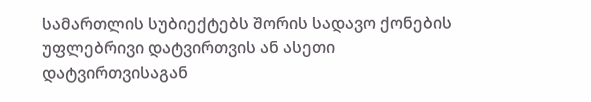სამართლის სუბიექტებს შორის სადავო ქონების უფლებრივი დატვირთვის ან ასეთი დატვირთვისაგან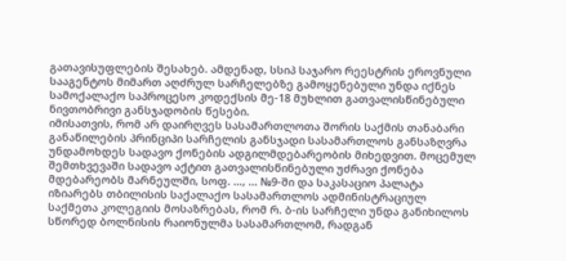გათავისუფლების შესახებ. ამდენად, სსიპ საჯარო რეესტრის ეროვნული სააგენტოს მიმართ აღძრულ სარჩელებზე გამოყენებული უნდა იქნეს სამოქალაქო საპროცესო კოდექსის მე-18 მუხლით გათვალისწინებული ნივთობრივი განსჯადობის წესები.
იმისათვის, რომ არ დაირღვეს სასამართლოთა შორის საქმის თანაბარი განაწილების პრინციპი სარჩელის განსჯადი სასამართლოს განსაზღვრა უნდამოხდეს სადავო ქონების ადგილმდებარეობის მიხედვით. მოცემულ შემთხვევაში სადავო აქტით გათვალისწინებული უძრავი ქონება მდებარეობს მარნეულში, სოფ. …, ... №9-ში და საკასაციო პალატა იზიარებს თბილისის საქალაქო სასამართლოს ადმინისტრაციულ საქმეთა კოლეგიის მოსაზრებას, რომ რ. ბ-ის სარჩელი უნდა განიხილოს სწორედ ბოლნისის რაიონულმა სასამართლომ, რადგან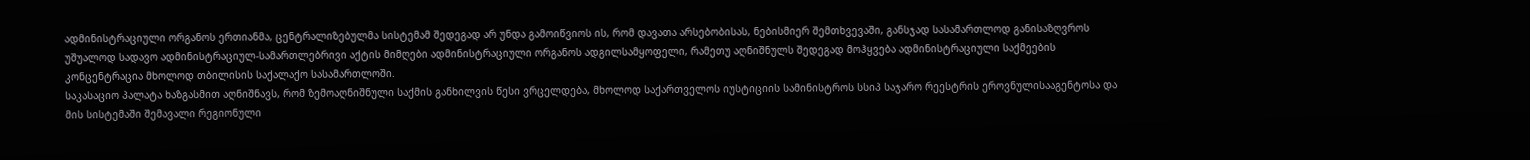ადმინისტრაციული ორგანოს ერთიანმა, ცენტრალიზებულმა სისტემამ შედეგად არ უნდა გამოიწვიოს ის, რომ დავათა არსებობისას, ნებისმიერ შემთხვევაში, განსჯად სასამართლოდ განისაზღვროს უშუალოდ სადავო ადმინისტრაციულ-სამართლებრივი აქტის მიმღები ადმინისტრაციული ორგანოს ადგილსამყოფელი, რამეთუ აღნიშნულს შედეგად მოჰყვება ადმინისტრაციული საქმეების კონცენტრაცია მხოლოდ თბილისის საქალაქო სასამართლოში.
საკასაციო პალატა ხაზგასმით აღნიშნავს, რომ ზემოაღნიშნული საქმის განხილვის წესი ვრცელდება, მხოლოდ საქართველოს იუსტიციის სამინისტროს სსიპ საჯარო რეესტრის ეროვნულისააგენტოსა და მის სისტემაში შემავალი რეგიონული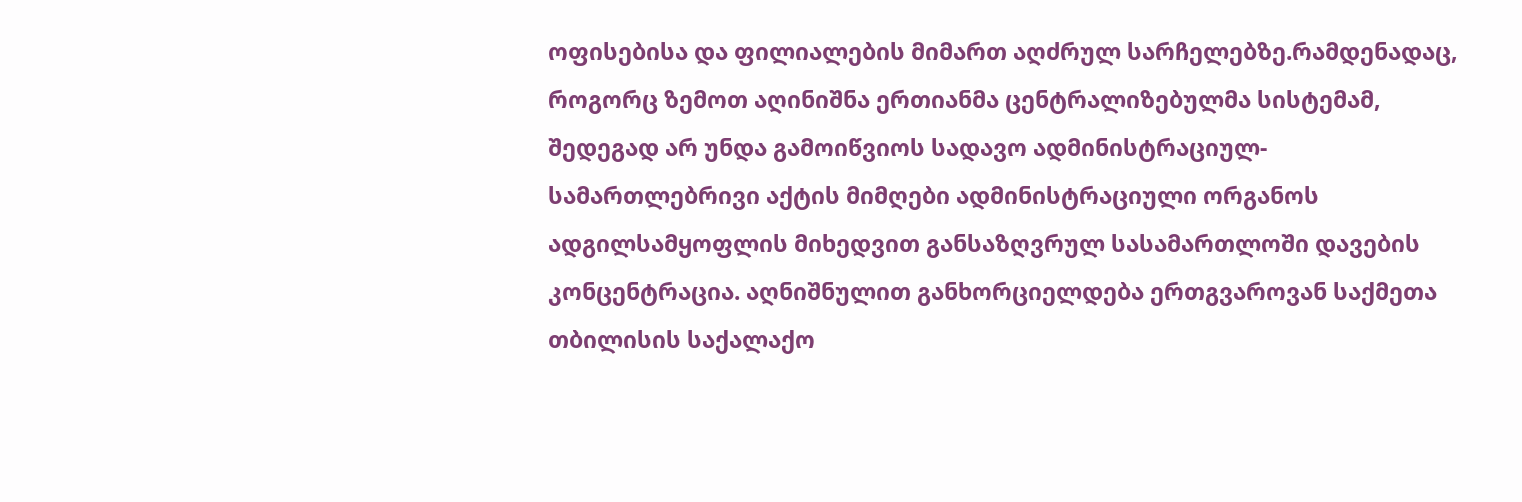ოფისებისა და ფილიალების მიმართ აღძრულ სარჩელებზე.რამდენადაც, როგორც ზემოთ აღინიშნა ერთიანმა ცენტრალიზებულმა სისტემამ, შედეგად არ უნდა გამოიწვიოს სადავო ადმინისტრაციულ-სამართლებრივი აქტის მიმღები ადმინისტრაციული ორგანოს ადგილსამყოფლის მიხედვით განსაზღვრულ სასამართლოში დავების კონცენტრაცია. აღნიშნულით განხორციელდება ერთგვაროვან საქმეთა თბილისის საქალაქო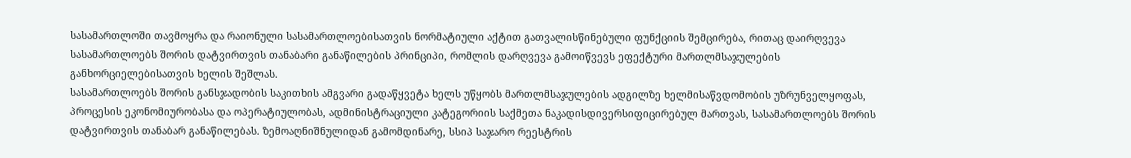სასამართლოში თავმოყრა და რაიონული სასამართლოებისათვის ნორმატიული აქტით გათვალისწინებული ფუნქციის შემცირება, რითაც დაირღვევა სასამართლოებს შორის დატვირთვის თანაბარი განაწილების პრინციპი, რომლის დარღვევა გამოიწვევს ეფექტური მართლმსაჯულების განხორციელებისათვის ხელის შეშლას.
სასამართლოებს შორის განსჯადობის საკითხის ამგვარი გადაწყვეტა ხელს უწყობს მართლმსაჯულების ადგილზე ხელმისაწვდომობის უზრუნველყოფას, პროცესის ეკონომიურობასა და ოპერატიულობას, ადმინისტრაციული კატეგორიის საქმეთა ნაკადისდივერსიფიცირებულ მართვას, სასამართლოებს შორის დატვირთვის თანაბარ განაწილებას. ზემოაღნიშნულიდან გამომდინარე, სსიპ საჯარო რეესტრის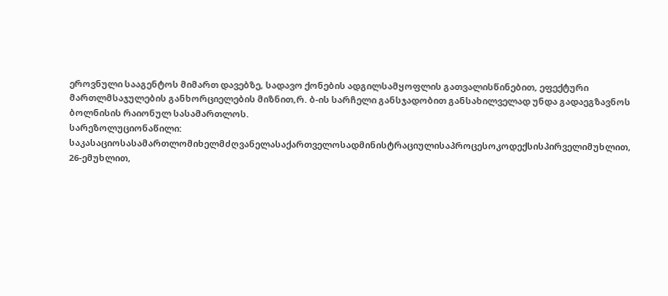ეროვნული სააგენტოს მიმართ დავებზე, სადავო ქონების ადგილსამყოფლის გათვალისწინებით, ეფექტური მართლმსაჯულების განხორციელების მიზნით,რ. ბ-ის სარჩელი განსჯადობით განსახილველად უნდა გადაეგზავნოს ბოლნისის რაიონულ სასამართლოს.
სარეზოლუციონაწილი:
საკასაციოსასამართლომიხელმძღვანელასაქართველოსადმინისტრაციულისაპროცესოკოდექსისპირველიმუხლით, 26-ემუხლით,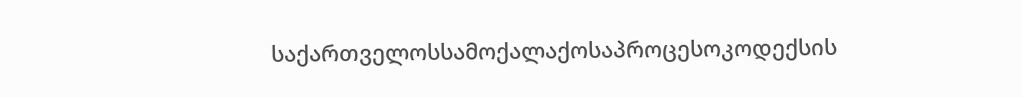საქართველოსსამოქალაქოსაპროცესოკოდექსის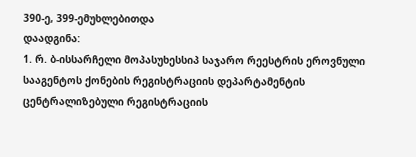390-ე, 399-ემუხლებითდა
დაადგინა:
1. რ. ბ-ისსარჩელი მოპასუხესსიპ საჯარო რეესტრის ეროვნული სააგენტოს ქონების რეგისტრაციის დეპარტამენტის ცენტრალიზებული რეგისტრაციის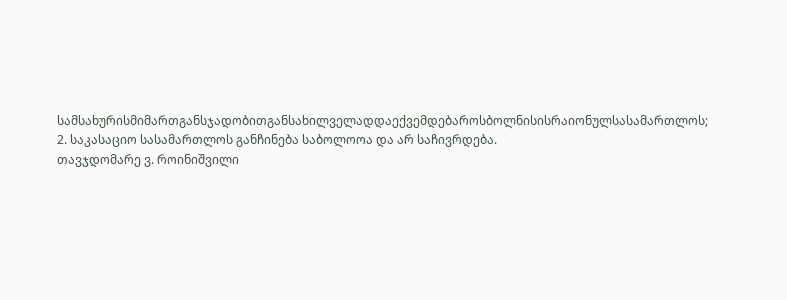სამსახურისმიმართგანსჯადობითგანსახილველადდაექვემდებაროსბოლნისისრაიონულსასამართლოს;
2. საკასაციო სასამართლოს განჩინება საბოლოოა და არ საჩივრდება.
თავჯდომარე ვ. როინიშვილი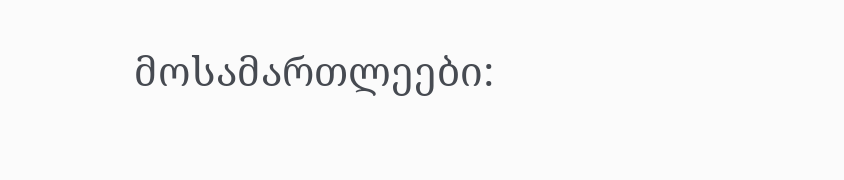მოსამართლეები: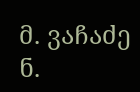მ. ვაჩაძე
ნ.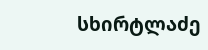სხირტლაძე